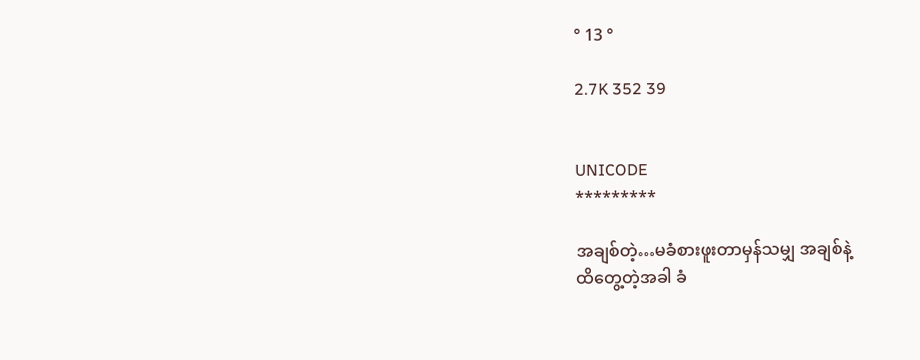° 13 °

2.7K 352 39


UNICODE
*********

အချစ်တဲ့…မခံစားဖူးတာမှန်သမျှ အချစ်နဲ့
ထိတွေ့တဲ့အခါ ခံ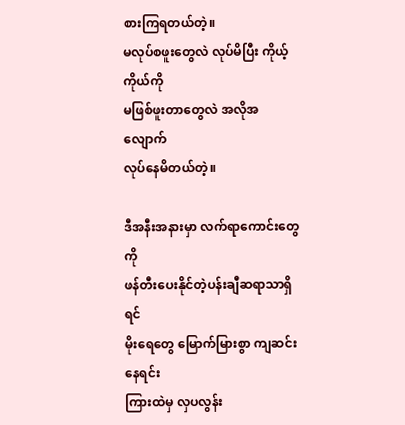စားကြရတယ်တဲ့။
မလုပ်စဖူးတွေလဲ လုပ်မိပြီး ကိုယ့်ကိုယ်ကို
မဖြစ်ဖူးတာတွေလဲ အလိုအလျောက်
လုပ်နေမိတယ်တဲ့။

ဒီအနီးအနားမှာ လက်ရာကောင်းတွေကို
ဖန်တီးပေးနိုင်တဲ့ပန်းချီဆရာသာရှိရင်
မိုးရေတွေ မြောက်မြားစွာ ကျဆင်းနေရင်း
ကြားထဲမှ လှပလွန်း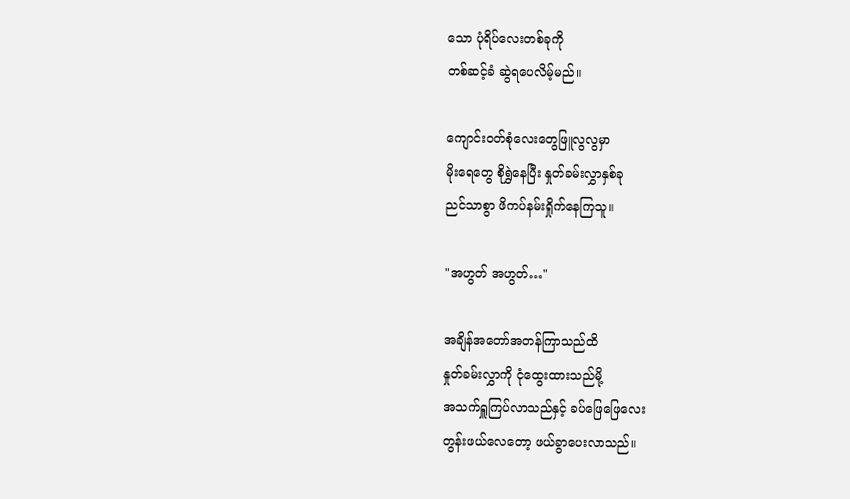သော ပုံရိပ်လေးတစ်ခုကို
တစ်ဆင့်ခံ ဆွဲရပေလိမ့်မည်။

ကျောင်းဝတ်စုံလေးတွေဖြူလွလွမှာ
မိုးရေတွေ စိုရွှဲနေပြီး နှုတ်ခမ်းလွှာနှစ်ခု
ညင်သာစွာ ဖိကပ်နမ်းရှိုက်နေကြသူ။

"အဟွတ် အဟွတ်…"

အချိန်အတော်အတန်ကြာသည်ထိ
နှုတ်ခမ်းလွှာကို ငုံထွေးထားသည်မို့
အသက်ရှူကြပ်လာသည်နှင့် ခပ်ဖြေဖြေလေး
တွန်းဖယ်လေတော့ ဖယ်ခွာပေးလာသည်။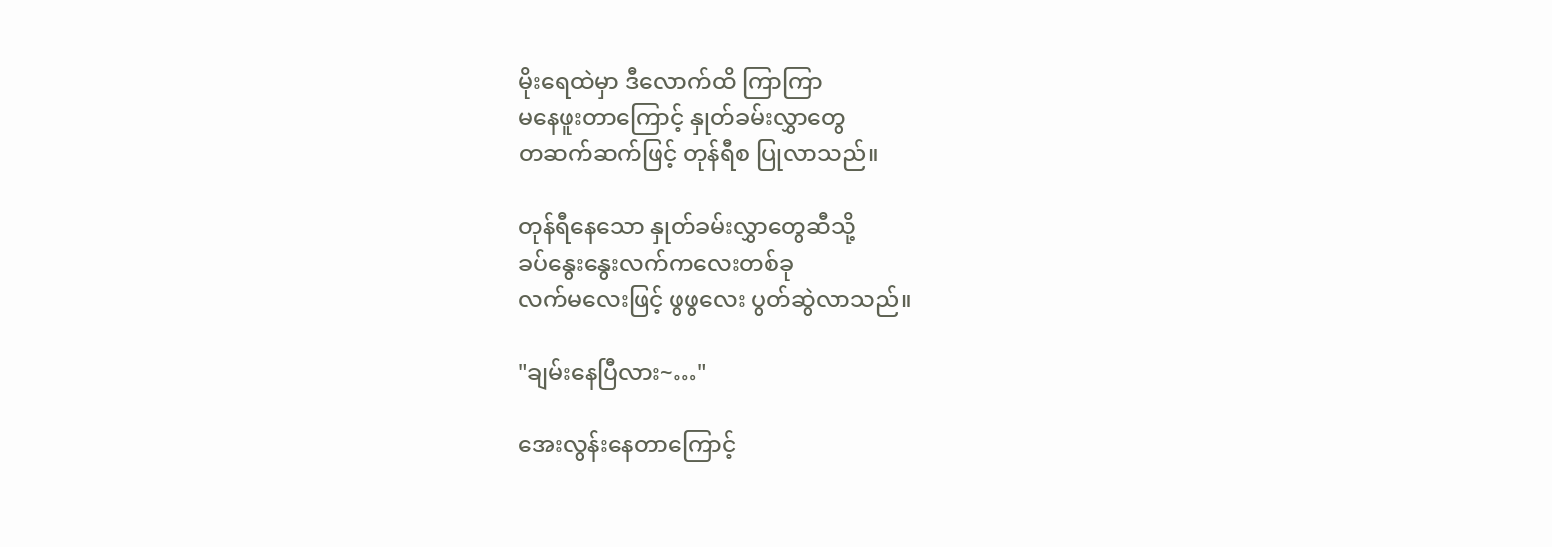မိုးရေထဲမှာ ဒီလောက်ထိ ကြာကြာ
မနေဖူးတာကြောင့် နှုတ်ခမ်းလွှာတွေ
တဆက်ဆက်ဖြင့် တုန်ရီစ ပြုလာသည်။

တုန်ရီနေသော နှုတ်ခမ်းလွှာတွေဆီသို့
ခပ်နွေးနွေးလက်ကလေးတစ်ခု
လက်မလေးဖြင့် ဖွဖွလေး ပွတ်ဆွဲလာသည်။

"ချမ်းနေပြီလား~…"

အေးလွန်းနေတာကြောင့်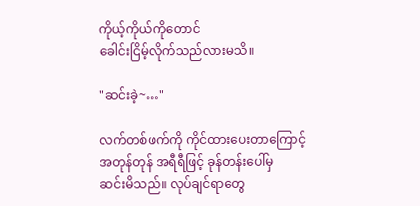ကိုယ့်ကိုယ်ကိုတောင်
ခေါင်းငြိမ့်လိုက်သည်လားမသိ။

"ဆင်းခဲ့~…"

လက်တစ်ဖက်ကို ကိုင်ထားပေးတာကြောင့်
အတုန်တုန် အရီရီဖြင့် ခုန်တန်းပေါ်မှ
ဆင်းမိသည်။ လုပ်ချင်ရာတွေ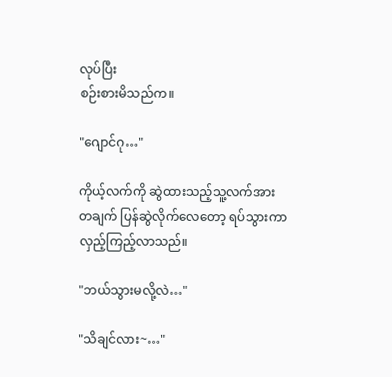လုပ်ပြီး
စဉ်းစားမိသည်က။

"ဂျောင်ဂု…"

ကိုယ့်လက်ကို ဆွဲထားသည့်သူ့လက်အား
တချက် ပြန်ဆွဲလိုက်လေတော့ ရပ်သွားကာ
လှည့်ကြည့်လာသည်။

"ဘယ်သွားမလို့လဲ…"

"သိချင်လား~…"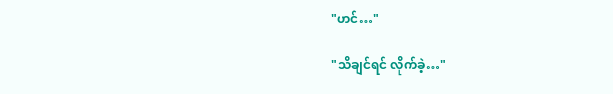"ဟင်…"

"သိချင်ရင် လိုက်ခဲ့…"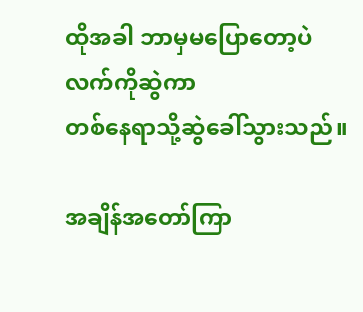ထိုအခါ ဘာမှမပြောတော့ပဲ လက်ကိုဆွဲကာ
တစ်နေရာသို့ဆွဲခေါ်သွားသည်။

အချိန်အတော်ကြာ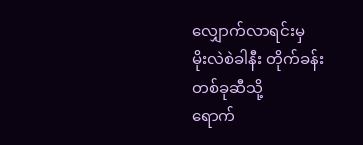လျှောက်လာရင်းမှ
မိုးလဲစဲခါနီး တိုက်ခန်းတစ်ခုဆီသို့
ရောက်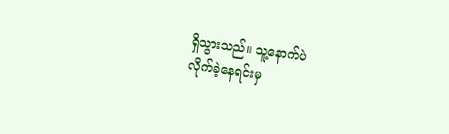ရှိသွားသည်။ သူ့နောက်ပဲ
လိုက်ခဲ့နေရင်းမှ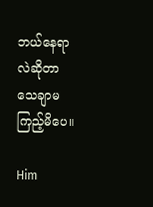ဘယ်နေရာလဲဆိုတာ
သေချာမကြည့်မိပေ။

Him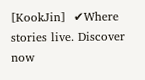[KookJin]  ✔Where stories live. Discover now